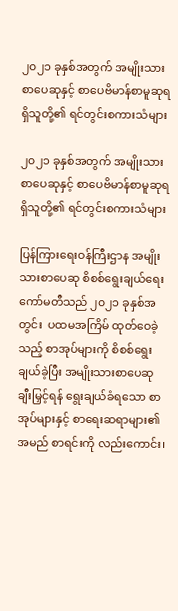၂၀၂၁ ခုနှစ်အတွက် အမျိုးသားစာပေဆုနှင့် စာပေဗိမာန်စာမူဆုရရှိသူတို့၏ ရင်တွင်းစကားသံများ

၂၀၂၁ ခုနှစ်အတွက် အမျိုးသားစာပေဆုနှင့် စာပေဗိမာန်စာမူဆုရရှိသူတို့၏ ရင်တွင်းစကားသံများ

ပြန်ကြားရေးဝန်ကြီးဌာန အမျိုးသားစာပေဆု စိစစ်ရွေးချယ်ရေးကော်မတီသည် ၂၀၂၁ ခုနှစ်အတွင်း  ပထမအကြိမ် ထုတ်ဝေခဲ့သည့် စာအုပ်များကို စိစစ်ရွေးချယ်ခဲ့ပြီး အမျိုးသားစာပေဆုချီးမြှင့်ရန် ရွေးချယ်ခံရသော စာအုပ်များနှင့် စာရေးဆရာများ၏ အမည် စာရင်းကို လည်းကောင်း၊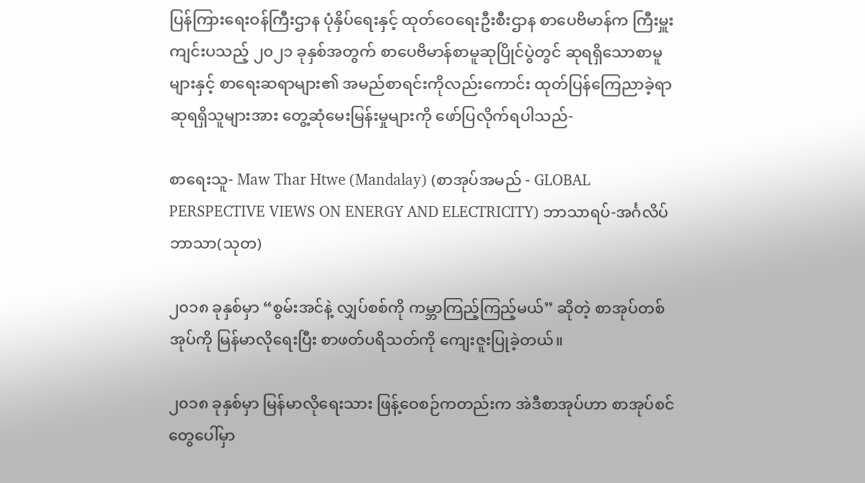ပြန်ကြားရေးဝန်ကြီးဌာန ပုံနှိပ်ရေးနှင့် ထုတ်ဝေရေးဦးစီးဌာန စာပေဗိမာန်က ကြီးမှူးကျင်းပသည့် ၂၀၂၁ ခုနှစ်အတွက် စာပေဗိမာန်စာမူဆုပြိုင်ပွဲတွင် ဆုရရှိသောစာမူများနှင့် စာရေးဆရာများ၏ အမည်စာရင်းကိုလည်းကောင်း ထုတ်ပြန်ကြေညာခဲ့ရာ ဆုရရှိသူများအား တွေ့ဆုံမေးမြန်းမှုများကို ဖော်ပြလိုက်ရပါသည်-

စာရေးသူ- Maw Thar Htwe (Mandalay) (စာအုပ်အမည် - GLOBAL PERSPECTIVE VIEWS ON ENERGY AND ELECTRICITY) ဘာသာရပ်-အင်္ဂလိပ်ဘာသာ(သုတ)

၂၀၁၈ ခုနှစ်မှာ “စွမ်းအင်နဲ့ လျှပ်စစ်ကို ကမ္ဘာကြည့်ကြည့်မယ်” ဆိုတဲ့ စာအုပ်တစ်အုပ်ကို မြန်မာလိုရေးပြီး စာဖတ်ပရိသတ်ကို ကျေးဇူးပြုခဲ့တယ်။

၂၀၁၈ ခုနှစ်မှာ မြန်မာလိုရေးသား ဖြန့်ဝေစဉ်ကတည်းက အဲဒီစာအုပ်ဟာ စာအုပ်စင်တွေပေါ်မှာ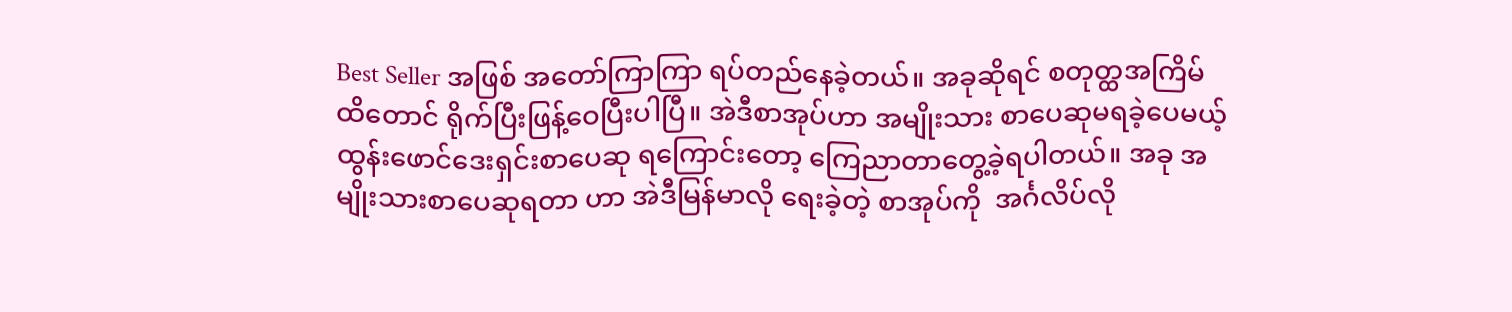Best Seller အဖြစ် အတော်ကြာကြာ ရပ်တည်နေခဲ့တယ်။ အခုဆိုရင် စတုတ္ထအကြိမ်ထိတောင် ရိုက်ပြီးဖြန့်ဝေပြီးပါပြီ။ အဲဒီစာအုပ်ဟာ အမျိုးသား စာပေဆုမရခဲ့ပေမယ့်  ထွန်းဖောင်ဒေးရှင်းစာပေဆု ရကြောင်းတော့ ကြေညာတာတွေ့ခဲ့ရပါတယ်။ အခု အမျိုးသားစာပေဆုရတာ ဟာ အဲဒီမြန်မာလို ရေးခဲ့တဲ့ စာအုပ်ကို  အင်္ဂလိပ်လို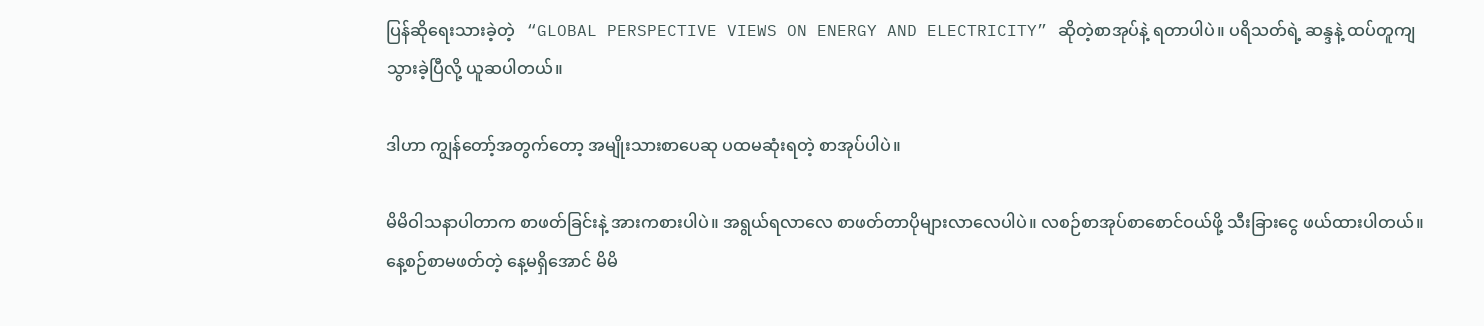ပြန်ဆိုရေးသားခဲ့တဲ့   “GLOBAL PERSPECTIVE VIEWS ON ENERGY AND ELECTRICITY” ဆိုတဲ့စာအုပ်နဲ့ ရတာပါပဲ။ ပရိသတ်ရဲ့ ဆန္ဒနဲ့ ထပ်တူကျသွားခဲ့ပြီလို့ ယူဆပါတယ်။

ဒါဟာ ကျွန်တော့်အတွက်တော့ အမျိုးသားစာပေဆု ပထမဆုံးရတဲ့ စာအုပ်ပါပဲ။

မိမိဝါသနာပါတာက စာဖတ်ခြင်းနဲ့ အားကစားပါပဲ။ အရွယ်ရလာလေ စာဖတ်တာပိုများလာလေပါပဲ။ လစဉ်စာအုပ်စာစောင်ဝယ်ဖို့ သီးခြားငွေ ဖယ်ထားပါတယ်။ နေ့စဉ်စာမဖတ်တဲ့ နေ့မရှိအောင် မိမိ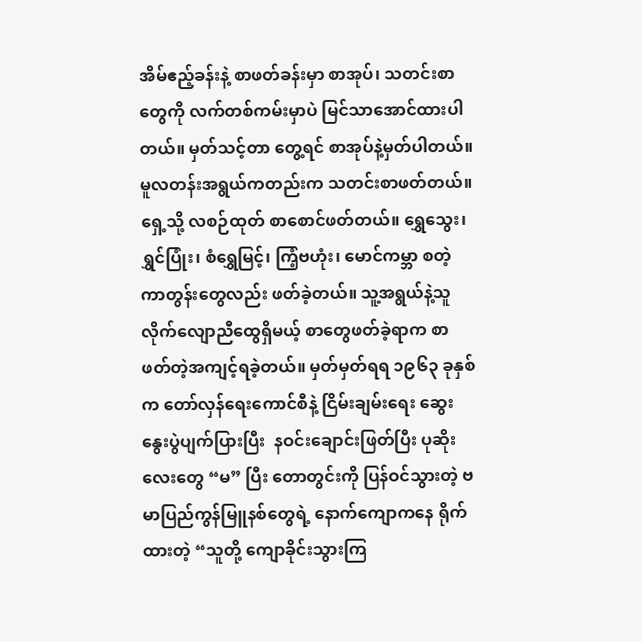အိမ်ဧည့်ခန်းနဲ့ စာဖတ်ခန်းမှာ စာအုပ်၊ သတင်းစာတွေကို လက်တစ်ကမ်းမှာပဲ မြင်သာအောင်ထားပါတယ်။ မှတ်သင့်တာ တွေ့ရင် စာအုပ်နဲ့မှတ်ပါတယ်။ မူလတန်းအရွယ်ကတည်းက သတင်းစာဖတ်တယ်။ ရှေ့သို့ လစဉ်ထုတ် စာစောင်ဖတ်တယ်။ ရွှေသွေး၊ ရွှင်ပြုံး၊ စံရွှေမြင့်၊ ကြံ့ဗဟုံး၊ မောင်ကမ္ဘာ စတဲ့ ကာတွန်းတွေလည်း ဖတ်ခဲ့တယ်။ သူ့အရွယ်နဲ့သူ လိုက်လျောညီထွေရှိမယ့် စာတွေဖတ်ခဲ့ရာက စာဖတ်တဲ့အကျင့်ရခဲ့တယ်။ မှတ်မှတ်ရရ ၁၉၆၃ ခုနှစ်က တော်လှန်ရေးကောင်စီနဲ့ ငြိမ်းချမ်းရေး ဆွေးနွေးပွဲပျက်ပြားပြီး  နဝင်းချောင်းဖြတ်ပြီး ပုဆိုးလေးတွေ “မ” ပြီး တောတွင်းကို ပြန်ဝင်သွားတဲ့ ဗမာပြည်ကွန်မြူနစ်တွေရဲ့ နောက်ကျောကနေ ရိုက်ထားတဲ့ “သူတို့ ကျောခိုင်းသွားကြ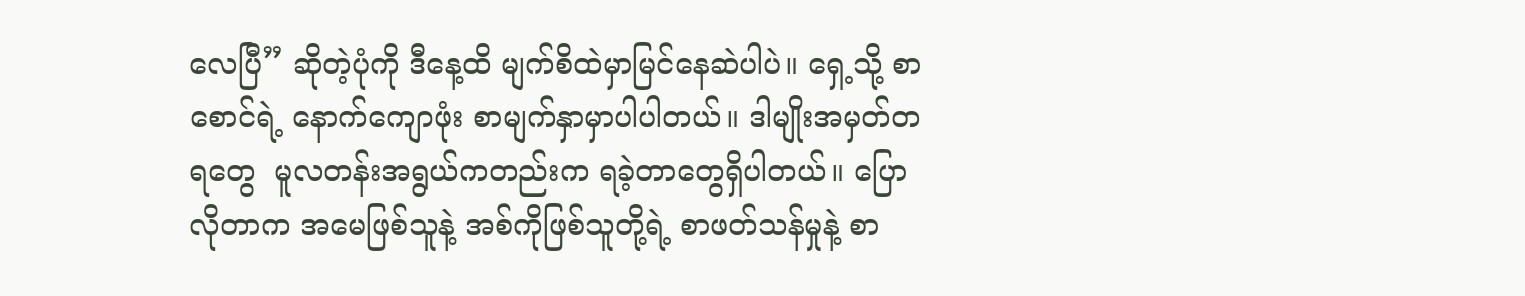လေပြီ” ဆိုတဲ့ပုံကို ဒီနေ့ထိ မျက်စိထဲမှာမြင်နေဆဲပါပဲ။ ရှေ့သို့ စာစောင်ရဲ့ နောက်ကျောဖုံး စာမျက်နှာမှာပါပါတယ်။ ဒါမျိုးအမှတ်တရတွေ  မူလတန်းအရွယ်ကတည်းက ရခဲ့တာတွေရှိပါတယ်။ ပြောလိုတာက အမေဖြစ်သူနဲ့ အစ်ကိုဖြစ်သူတို့ရဲ့ စာဖတ်သန်မှုနဲ့ စာ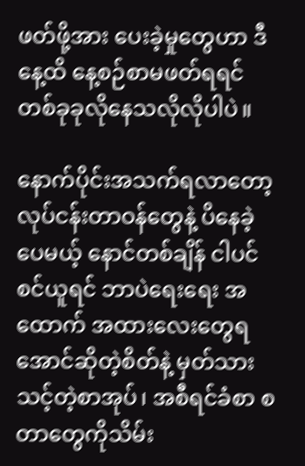ဖတ်ဖို့အား ပေးခဲ့မှုတွေဟာ ဒီနေ့ထိ နေ့စဉ်စာမဖတ်ရရင် တစ်ခုခုလိုနေသလိုလိုပါပဲ။

နောက်ပိုင်းအသက်ရလာတော့ လုပ်ငန်းတာဝန်တွေနဲ့ ပိနေခဲ့ပေမယ့် နောင်တစ်ချိန် ငါပင်စင်ယူရင် ဘာပဲရေးရေး အထောက် အထားလေးတွေရအောင်ဆိုတဲ့စိတ်နဲ့ မှတ်သားသင့်တဲ့စာအုပ်၊ အစီရင်ခံစာ စတာတွေကိုသိမ်း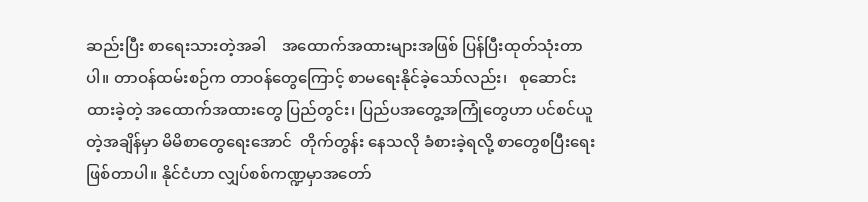ဆည်းပြီး စာရေးသားတဲ့အခါ    အထောက်အထားများအဖြစ် ပြန်ပြီးထုတ်သုံးတာပါ။ တာဝန်ထမ်းစဉ်က တာဝန်တွေကြောင့် စာမရေးနိုင်ခဲ့သော်လည်း၊   စုဆောင်း ထားခဲ့တဲ့ အထောက်အထားတွေ ပြည်တွင်း၊ ပြည်ပအတွေ့အကြုံတွေဟာ ပင်စင်ယူတဲ့အချိန်မှာ မိမိစာတွေရေးအောင်  တိုက်တွန်း နေသလို ခံစားခဲ့ရလို့ စာတွေစပြီးရေးဖြစ်တာပါ။ နိုင်ငံဟာ လျှပ်စစ်ကဏ္ဍမှာအတော်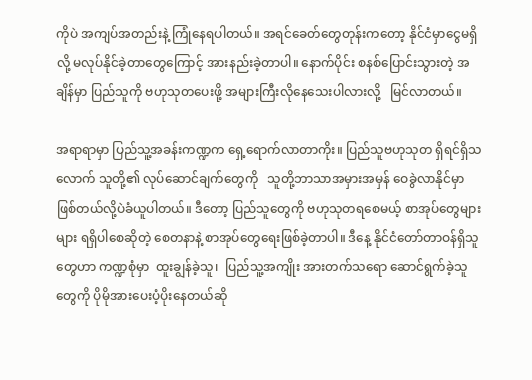ကိုပဲ အကျပ်အတည်းနဲ့ ကြုံနေရပါတယ်။ အရင်ခေတ်တွေတုန်းကတော့ နိုင်ငံမှာငွေမရှိလို့ မလုပ်နိုင်ခဲ့တာတွေကြောင့် အားနည်းခဲ့တာပါ။ နောက်ပိုင်း စနစ်ပြောင်းသွားတဲ့ အချိန်မှာ ပြည်သူကို ဗဟုသုတပေးဖို့ အများကြီးလိုနေသေးပါလားလို့   မြင်လာတယ်။

အရာရာမှာ ပြည်သူ့အခန်းကဏ္ဍက ရှေ့ရောက်လာတာကိုး။ ပြည်သူဗဟုသုတ ရှိရင်ရှိသလောက် သူတို့၏ လုပ်ဆောင်ချက်တွေကို   သူတို့ဘာသာအမှားအမှန် ဝေခွဲလာနိုင်မှာဖြစ်တယ်လို့ပဲခံယူပါတယ်။ ဒီတော့ ပြည်သူတွေကို ဗဟုသုတရစေမယ့် စာအုပ်တွေများများ ရရှိပါစေဆိုတဲ့ စေတနာနဲ့ စာအုပ်တွေရေးဖြစ်ခဲ့တာပါ။ ဒီနေ့ နိုင်ငံတော်တာဝန်ရှိသူတွေဟာ ကဏ္ဍစုံမှာ  ထူးချွန်ခဲ့သူ၊  ပြည်သူ့အကျိုး အားတက်သရော ဆောင်ရွက်ခဲ့သူတွေကို ပိုမိုအားပေးပံ့ပိုးနေတယ်ဆို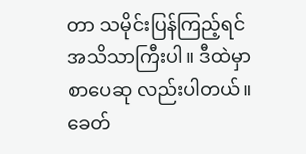တာ သမိုင်းပြန်ကြည့်ရင် အသိသာကြီးပါ။ ဒီထဲမှာ စာပေဆု လည်းပါတယ်။ ခေတ်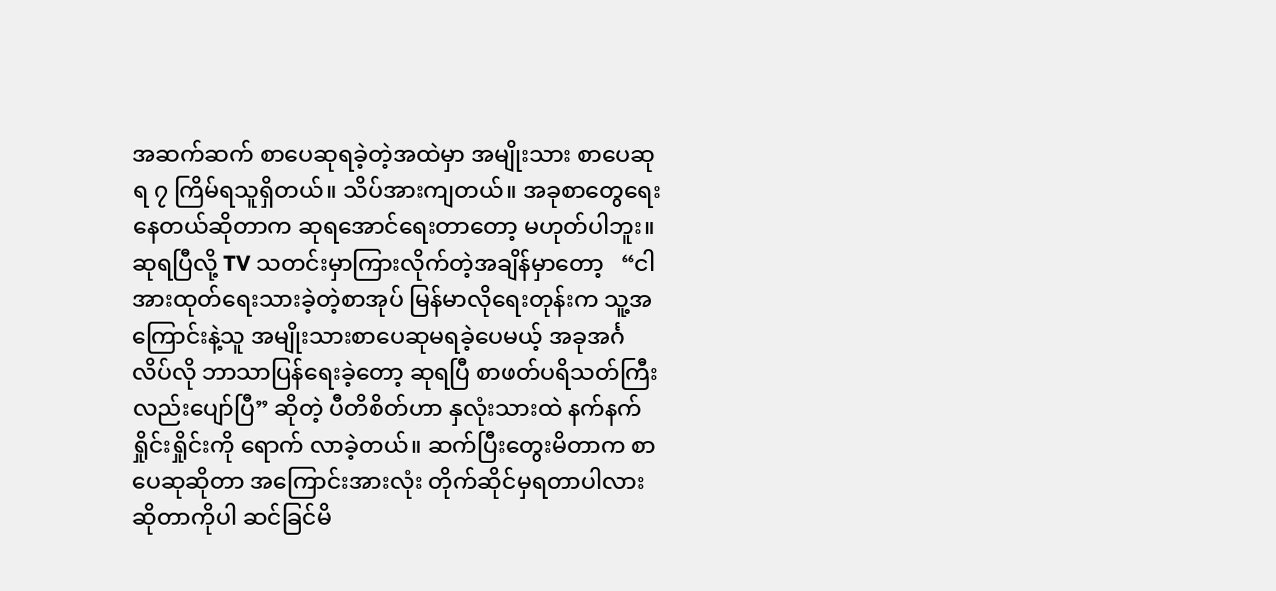အဆက်ဆက် စာပေဆုရခဲ့တဲ့အထဲမှာ အမျိုးသား စာပေဆုရ ၇ ကြိမ်ရသူရှိတယ်။ သိပ်အားကျတယ်။ အခုစာတွေရေးနေတယ်ဆိုတာက ဆုရအောင်ရေးတာတော့ မဟုတ်ပါဘူး။ ဆုရပြီလို့ TV သတင်းမှာကြားလိုက်တဲ့အချိန်မှာတော့   “ငါအားထုတ်ရေးသားခဲ့တဲ့စာအုပ် မြန်မာလိုရေးတုန်းက သူ့အကြောင်းနဲ့သူ အမျိုးသားစာပေဆုမရခဲ့ပေမယ့် အခုအင်္ဂလိပ်လို ဘာသာပြန်ရေးခဲ့တော့ ဆုရပြီ စာဖတ်ပရိသတ်ကြီးလည်းပျော်ပြီ” ဆိုတဲ့ ပီတိစိတ်ဟာ နှလုံးသားထဲ နက်နက်ရှိုင်းရှိုင်းကို ရောက် လာခဲ့တယ်။ ဆက်ပြီးတွေးမိတာက စာပေဆုဆိုတာ အကြောင်းအားလုံး တိုက်ဆိုင်မှရတာပါလားဆိုတာကိုပါ ဆင်ခြင်မိ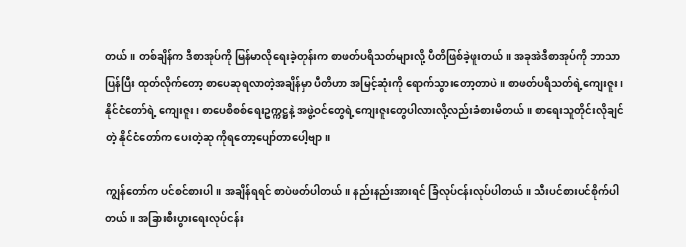တယ်။ တစ်ချိန်က ဒီစာအုပ်ကို မြန်မာလိုရေးခဲ့တုန်းက စာဖတ်ပရိသတ်များလို့ ပီတိဖြစ်ခဲ့ဖူးတယ်။ အခုအဲဒီစာအုပ်ကို ဘာသာပြန်ပြီး ထုတ်လိုက်တော့ စာပေဆုရလာတဲ့အချိန်မှာ ပီတိဟာ အမြင့်ဆုံးကို ရောက်သွားတော့တာပဲ။ စာဖတ်ပရိသတ်ရဲ့ကျေးဇူး၊ နိုင်ငံတော်ရဲ့ ကျေးဇူး၊ စာပေစိစစ်ရေးဥက္ကဋ္ဌနဲ့ အဖွဲ့ဝင်တွေရဲ့ကျေးဇူးတွေပါလားလို့လည်းခံစားမိတယ်။ စာရေးသူတိုင်းလိုချင်တဲ့ နိုင်ငံတော်က ပေးတဲ့ဆု ကိုရတော့ပျော်တာပေါ့ဗျာ။

ကျွန်တော်က ပင်စင်စားပါ။ အချိန်ရရင် စာပဲဖတ်ပါတယ်။ နည်းနည်းအားရင် ခြံလုပ်ငန်းလုပ်ပါတယ်။ သီးပင်စားပင်စိုက်ပါတယ်။ အခြားစီးပွားရေးလုပ်ငန်း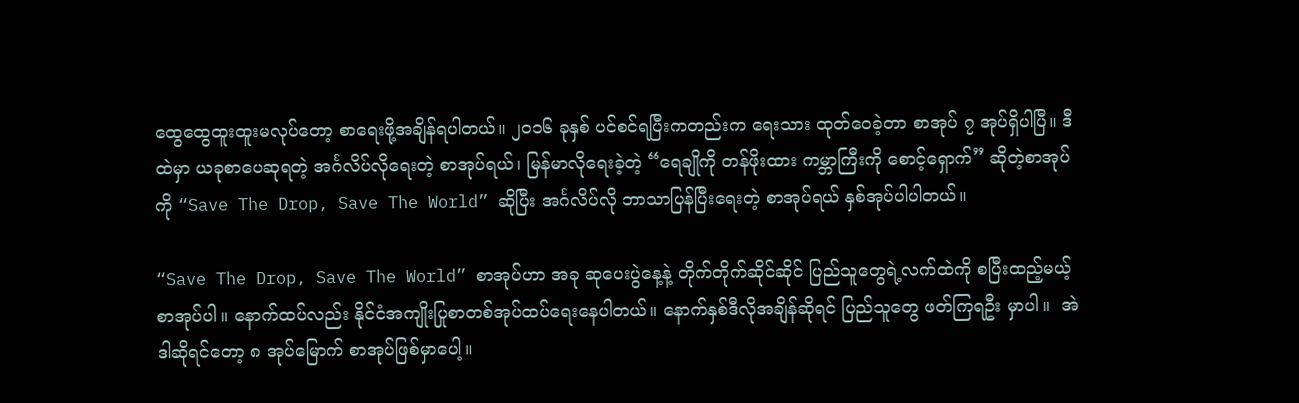ထွေထွေထူးထူးမလုပ်တော့ စာရေးဖို့အချိန်ရပါတယ်။ ၂၀၁၆ ခုနှစ် ပင်စင်ရပြီးကတည်းက ရေးသား ထုတ်ဝေခဲ့တာ စာအုပ် ၇ အုပ်ရှိပါပြီ။ ဒီထဲမှာ ယခုစာပေဆုရတဲ့ အင်္ဂလိပ်လိုရေးတဲ့ စာအုပ်ရယ်၊ မြန်မာလိုရေးခဲ့တဲ့ “ရေချိုကို တန်ဖိုးထား ကမ္ဘာကြီးကို စောင့်ရှောက်” ဆိုတဲ့စာအုပ်ကို “Save The Drop, Save The World” ဆိုပြီး အင်္ဂလိပ်လို ဘာသာပြန်ပြီးရေးတဲ့ စာအုပ်ရယ် နှစ်အုပ်ပါပါတယ်။

“Save The Drop, Save The World” စာအုပ်ဟာ အခု ဆုပေးပွဲနေ့နဲ့ တိုက်တိုက်ဆိုင်ဆိုင် ပြည်သူတွေရဲ့လက်ထဲကို စပြီးထည့်မယ့် စာအုပ်ပါ။ နောက်ထပ်လည်း နိုင်ငံအကျိုးပြုစာတစ်အုပ်ထပ်ရေးနေပါတယ်။ နောက်နှစ်ဒီလိုအချိန်ဆိုရင် ပြည်သူတွေ ဖတ်ကြရဦး မှာပါ။  အဲဒါဆိုရင်တော့ ၈ အုပ်မြောက် စာအုပ်ဖြစ်မှာပေါ့။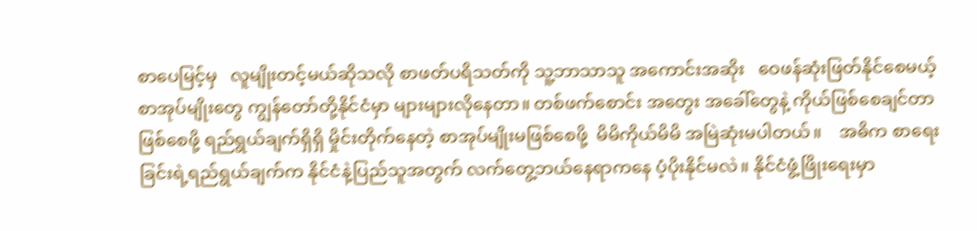စာပေမြင့်မှ   လူမျိုးတင့်မယ်ဆိုသလို စာဖတ်ပရိသတ်ကို သူ့ဘာသာသူ အကောင်းအဆိုး   ဝေဖန်ဆုံးဖြတ်နိုင်စေမယ့် စာအုပ်မျိုးတွေ ကျွန်တော်တို့နိုင်ငံမှာ များများလိုနေတာ။ တစ်ဖက်စောင်း အတွေး အခေါ်တွေနဲ့ ကိုယ်ဖြစ်စေချင်တာဖြစ်စေဖို့ ရည်ရွယ်ချက်ရှိရှိ မှိုင်းတိုက်နေတဲ့ စာအုပ်မျိုးမဖြစ်စေဖို့  မိမိကိုယ်မိမိ အမြဲဆုံးမပါတယ်။    အဓိက စာရေးခြင်းရဲ့ရည်ရွယ်ချက်က နိုင်ငံနဲ့ပြည်သူအတွက် လက်တွေ့ဘယ်နေရာကနေ ပံ့ပိုးနိုင်မလဲ။ နိုင်ငံဖွံ့ဖြိုးရေးမှာ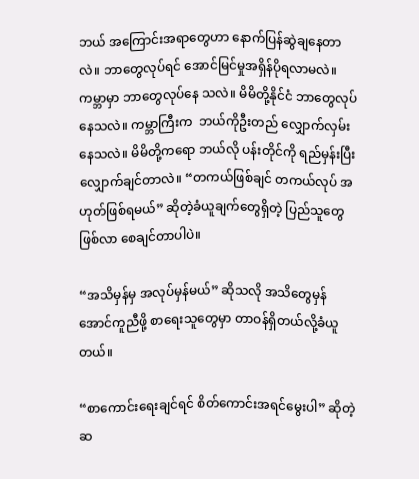ဘယ် အကြောင်းအရာတွေဟာ နောက်ပြန်ဆွဲချနေတာလဲ။ ဘာတွေလုပ်ရင် အောင်မြင်မှုအရှိန်ပိုရလာမလဲ။ ကမ္ဘာမှာ ဘာတွေလုပ်နေ သလဲ။ မိမိတို့နိုင်ငံ ဘာတွေလုပ်နေသလဲ။ ကမ္ဘာကြီးက  ဘယ်ကိုဦးတည် လျှောက်လှမ်းနေသလဲ။ မိမိတို့ကရော ဘယ်လို ပန်းတိုင်ကို ရည်မှန်းပြီးလျှောက်ချင်တာလဲ။ “တကယ်ဖြစ်ချင် တကယ်လုပ် အဟုတ်ဖြစ်ရမယ်” ဆိုတဲ့ခံယူချက်တွေရှိတဲ့ ပြည်သူတွေ ဖြစ်လာ စေချင်တာပါပဲ။

“အသိမှန်မှ အလုပ်မှန်မယ်” ဆိုသလို အသိတွေမှန်အောင်ကူညီဖို့ စာရေးသူတွေမှာ တာဝန်ရှိတယ်လို့ခံယူတယ်။

“စာကောင်းရေးချင်ရင် စိတ်ကောင်းအရင်မွေးပါ” ဆိုတဲ့ ဆ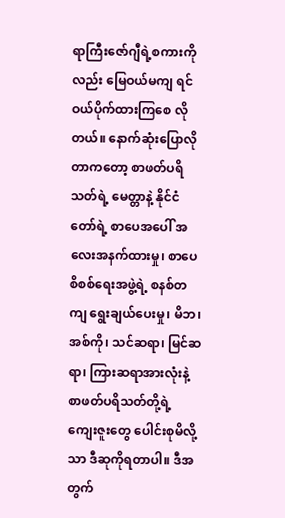ရာကြီးဇော်ဂျီရဲ့စကားကိုလည်း မြေဝယ်မကျ ရင်ဝယ်ပိုက်ထားကြစေ လိုတယ်။ နောက်ဆုံးပြောလိုတာကတော့ စာဖတ်ပရိသတ်ရဲ့ မေတ္တာနဲ့ နိုင်ငံတော်ရဲ့ စာပေအပေါ် အလေးအနက်ထားမှု၊ စာပေ စိစစ်ရေးအဖွဲ့ရဲ့ စနစ်တကျ ရွေးချယ်ပေးမှု၊ မိဘ၊ အစ်ကို၊ သင်ဆရာ၊ မြင်ဆရာ၊ ကြားဆရာအားလုံးနဲ့ စာဖတ်ပရိသတ်တို့ရဲ့ ကျေးဇူးတွေ ပေါင်းစုမိလို့သာ ဒီဆုကိုရတာပါ။ ဒီအတွက်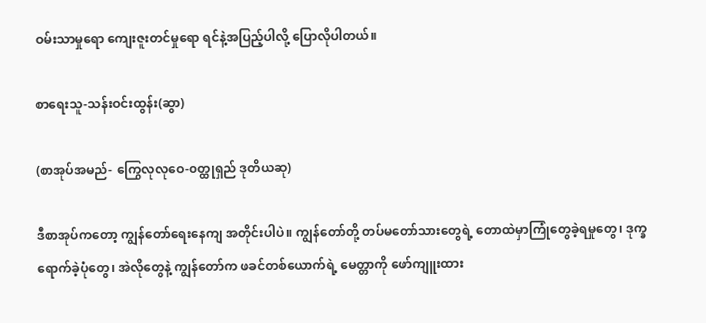ဝမ်းသာမှုရော ကျေးဇူးတင်မှုရော ရင်နဲ့အပြည့်ပါလို့ ပြောလိုပါတယ်။

စာရေးသူ-သန်းဝင်းထွန်း(ဆွာ)

(စာအုပ်အမည်- ကြွေလုလုဝေ-၀တ္ထုရှည် ဒုတိယဆု)

ဒီစာအုပ်ကတော့ ကျွန်တော်ရေးနေကျ အတိုင်းပါပဲ။ ကျွန်တော်တို့ တပ်မတော်သားတွေရဲ့ တောထဲမှာကြုံတွေခဲ့ရမှုတွေ၊ ဒုက္ခ ရောက်ခဲ့ပုံတွေ၊ အဲလိုတွေနဲ့ ကျွန်တော်က ဖခင်တစ်ယောက်ရဲ့ မေတ္တာကို ဖော်ကျူးထား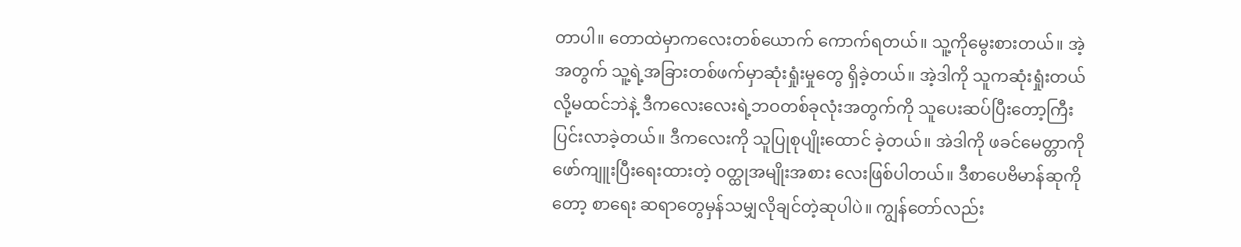တာပါ။ တောထဲမှာကလေးတစ်ယောက် ကောက်ရတယ်။ သူ့ကိုမွေးစားတယ်။ အဲ့အတွက် သူ့ရဲ့အခြားတစ်ဖက်မှာဆုံးရှုံးမှုတွေ ရှိခဲ့တယ်။ အဲ့ဒါကို သူကဆုံးရှုံးတယ် လို့မထင်ဘဲနဲ့ ဒီကလေးလေးရဲ့ဘဝတစ်ခုလုံးအတွက်ကို သူပေးဆပ်ပြီးတော့ကြီးပြင်းလာခဲ့တယ်။ ဒီကလေးကို သူပြုစုပျိုးထောင် ခဲ့တယ်။ အဲဒါကို ဖခင်မေတ္တာကို ဖော်ကျူးပြီးရေးထားတဲ့ ဝတ္ထုအမျိုးအစား လေးဖြစ်ပါတယ်။ ဒီစာပေဗိမာန်ဆုကိုတော့ စာရေး ဆရာတွေမှန်သမျှလိုချင်တဲ့ဆုပါပဲ။ ကျွန်တော်လည်း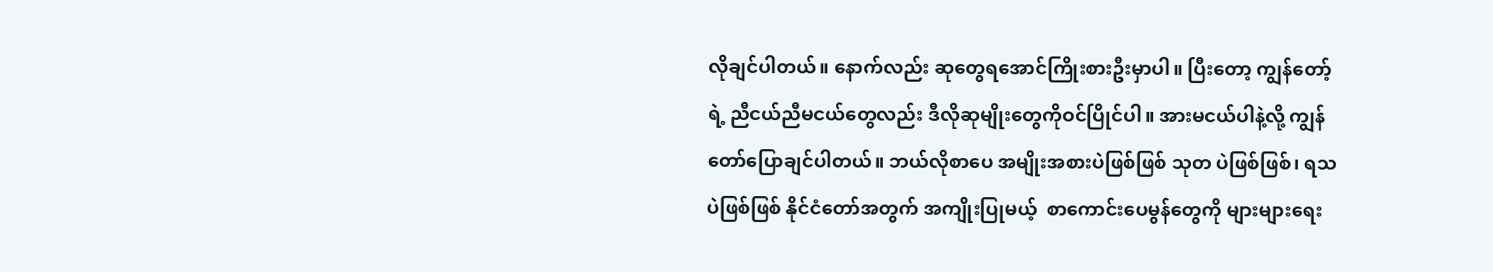လိုချင်ပါတယ်။ နောက်လည်း ဆုတွေရအောင်ကြိုးစားဦးမှာပါ။ ပြီးတော့ ကျွန်တော့်ရဲ့ ညီငယ်ညီမငယ်တွေလည်း ဒီလိုဆုမျိုးတွေကိုဝင်ပြိုင်ပါ။ အားမငယ်ပါနဲ့လို့ ကျွန်တော်ပြောချင်ပါတယ်။ ဘယ်လိုစာပေ အမျိုးအစားပဲဖြစ်ဖြစ် သုတ ပဲဖြစ်ဖြစ်၊ ရသပဲဖြစ်ဖြစ် နိုင်ငံတော်အတွက် အကျိုးပြုမယ့်  စာကောင်းပေမွန်တွေကို များများရေး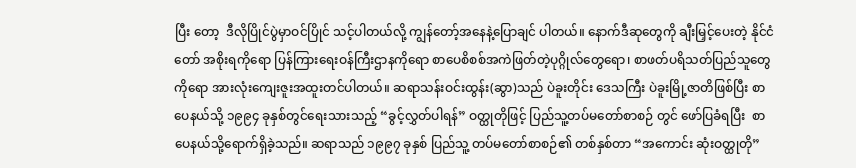ပြီး တော့  ဒီလိုပြိုင်ပွဲမှာဝင်ပြိုင် သင့်ပါတယ်လို့ ကျွန်တော့်အနေနဲ့ပြောချင် ပါတယ်။ နောက်ဒီဆုတွေကို ချီးမြှင့်ပေးတဲ့ နိုင်ငံတော် အစိုးရကိုရော ပြန်ကြားရေးဝန်ကြီးဌာနကိုရော စာပေစိစစ်အကဲဖြတ်တဲ့ပုဂ္ဂိုလ်တွေရော၊ စာဖတ်ပရိသတ်ပြည်သူတွေကိုရော အားလုံးကျေးဇူးအထူးတင်ပါတယ်။ ဆရာသန်းဝင်းထွန်း(ဆွာ)သည် ပဲခူးတိုင်း ဒေသကြီး ပဲခူးမြို့ဇာတိဖြစ်ပြီး စာပေနယ်သို့ ၁၉၉၄ ခုနှစ်တွင်ရေးသားသည့် “ခွင့်လွှတ်ပါရန်” ဝတ္ထုတိုဖြင့် ပြည်သူ့တပ်မတော်စာစဉ် တွင် ဖော်ပြခံရပြီး  စာပေနယ်သို့ရောက်ရှိခဲ့သည်။ ဆရာသည် ၁၉၉၇ ခုနှစ် ပြည်သူ့ တပ်မတော်စာစဉ်၏ တစ်နှစ်တာ “အကောင်း ဆုံးဝတ္ထုတို”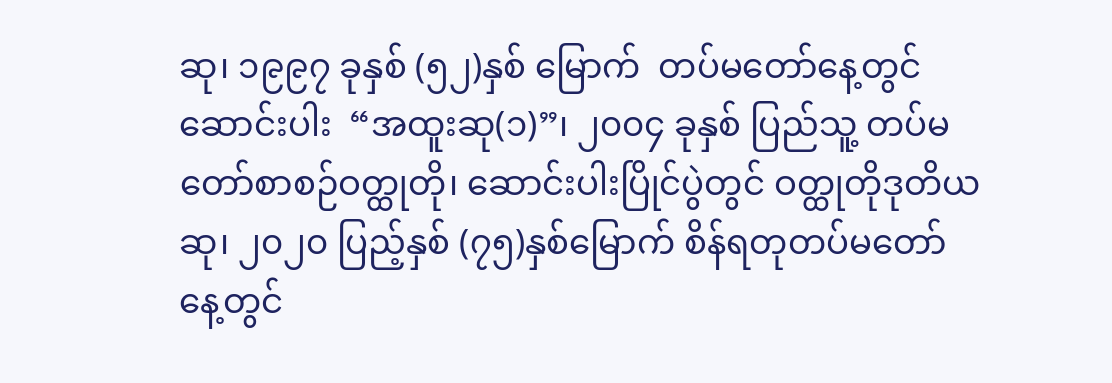ဆု၊ ၁၉၉၇ ခုနှစ် (၅၂)နှစ် မြောက်  တပ်မတော်နေ့တွင် ဆောင်းပါး  “အထူးဆု(၁)”၊ ၂၀၀၄ ခုနှစ် ပြည်သူ့ တပ်မတော်စာစဉ်ဝတ္ထုတို၊ ဆောင်းပါးပြိုင်ပွဲတွင် ဝတ္ထုတိုဒုတိယဆု၊ ၂၀၂၀ ပြည့်နှစ် (၇၅)နှစ်မြောက် စိန်ရတုတပ်မတော်နေ့တွင်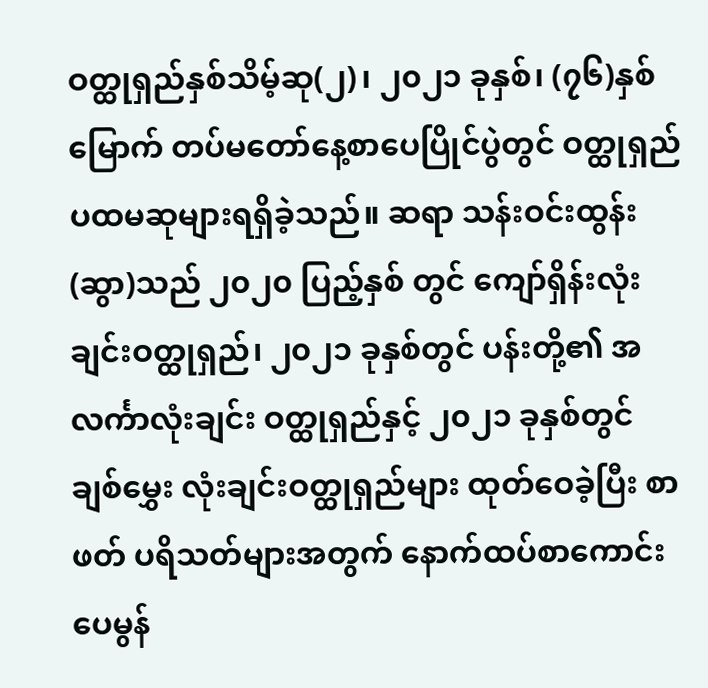ဝတ္ထုရှည်နှစ်သိမ့်ဆု(၂)၊ ၂၀၂၁ ခုနှစ်၊ (၇၆)နှစ် မြောက် တပ်မတော်နေ့စာပေပြိုင်ပွဲတွင် ဝတ္ထုရှည်ပထမဆုများရရှိခဲ့သည်။ ဆရာ သန်းဝင်းထွန်း(ဆွာ)သည် ၂၀၂၀ ပြည့်နှစ် တွင် ကျော်ရှိန်းလုံးချင်းဝတ္ထုရှည်၊ ၂၀၂၁ ခုနှစ်တွင် ပန်းတို့၏ အလင်္ကာလုံးချင်း ဝတ္ထုရှည်နှင့် ၂၀၂၁ ခုနှစ်တွင် ချစ်မွှေး လုံးချင်းဝတ္ထုရှည်များ ထုတ်ဝေခဲ့ပြီး စာဖတ် ပရိသတ်များအတွက် နောက်ထပ်စာကောင်း ပေမွန်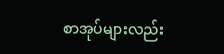စာအုပ်များလည်း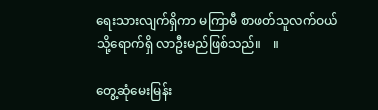ရေးသားလျက်ရှိကာ မကြာမီ စာဖတ်သူလက်ဝယ်သို့ရောက်ရှိ လာဦးမည်ဖြစ်သည်။    ။

တွေ့ဆုံမေးမြန်း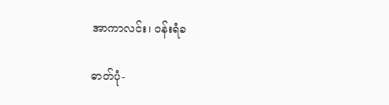အာကာလင်း၊ ဝန်းရံခ

ဓာတ်ပုံ-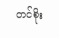တင်စိုး